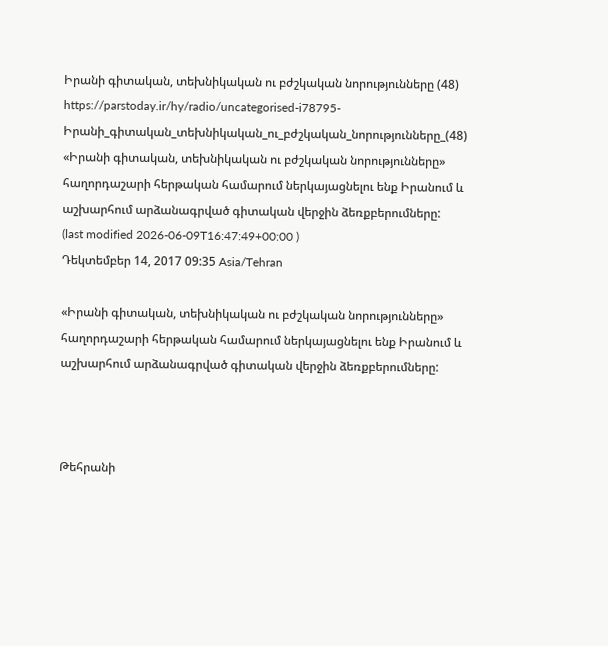Իրանի գիտական, տեխնիկական ու բժշկական նորությունները (48)
https://parstoday.ir/hy/radio/uncategorised-i78795-Իրանի_գիտական_տեխնիկական_ու_բժշկական_նորությունները_(48)
«Իրանի գիտական, տեխնիկական ու բժշկական նորությունները» հաղորդաշարի հերթական համարում ներկայացնելու ենք Իրանում և աշխարհում արձանագրված գիտական վերջին ձեռքբերումները:
(last modified 2026-06-09T16:47:49+00:00 )
Դեկտեմբեր 14, 2017 09:35 Asia/Tehran

«Իրանի գիտական, տեխնիկական ու բժշկական նորությունները» հաղորդաշարի հերթական համարում ներկայացնելու ենք Իրանում և աշխարհում արձանագրված գիտական վերջին ձեռքբերումները:



Թեհրանի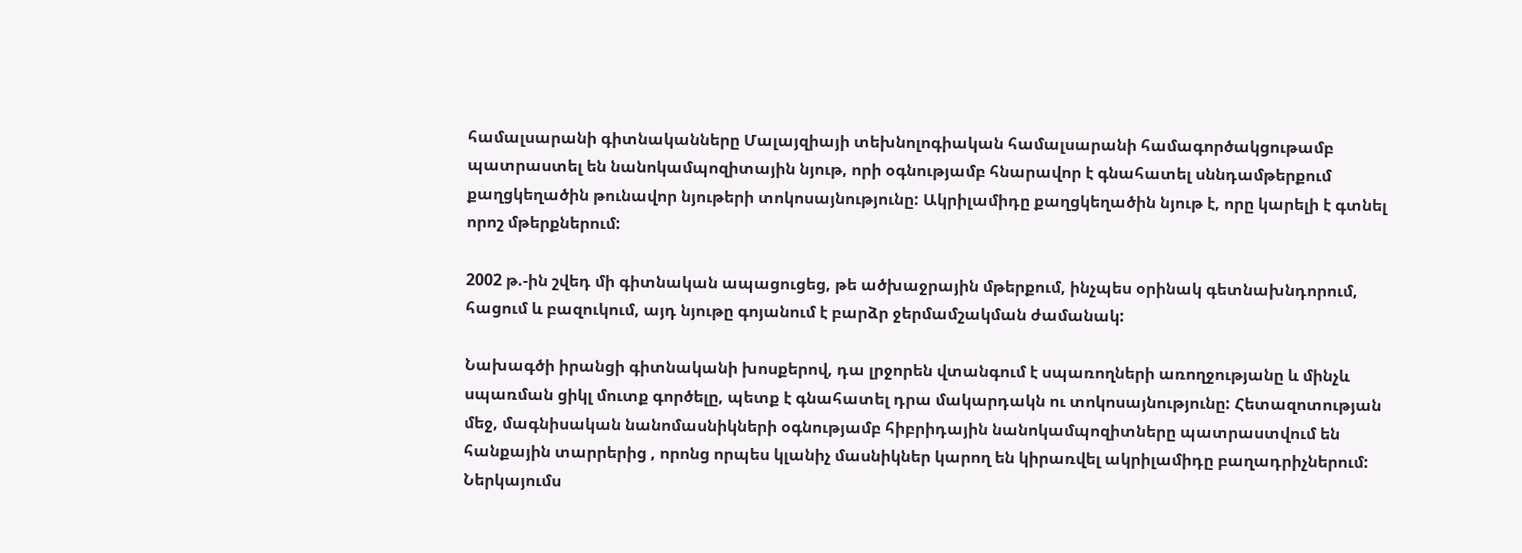համալսարանի գիտնականները Մալայզիայի տեխնոլոգիական համալսարանի համագործակցութամբ պատրաստել են նանոկամպոզիտային նյութ, որի օգնությամբ հնարավոր է գնահատել սննդամթերքում քաղցկեղածին թունավոր նյութերի տոկոսայնությունը: Ակրիլամիդը քաղցկեղածին նյութ է, որը կարելի է գտնել որոշ մթերքներում:

2002 թ.-ին շվեդ մի գիտնական ապացուցեց, թե ածխաջրային մթերքում, ինչպես օրինակ գետնախնդորում, հացում և բազուկում, այդ նյութը գոյանում է բարձր ջերմամշակման ժամանակ:

Նախագծի իրանցի գիտնականի խոսքերով, դա լրջորեն վտանգում է սպառողների առողջությանը և մինչև սպառման ցիկլ մուտք գործելը, պետք է գնահատել դրա մակարդակն ու տոկոսայնությունը: Հետազոտության մեջ, մագնիսական նանոմասնիկների օգնությամբ հիբրիդային նանոկամպոզիտները պատրաստվում են հանքային տարրերից , որոնց որպես կլանիչ մասնիկներ կարող են կիրառվել ակրիլամիդը բաղադրիչներում: Ներկայումս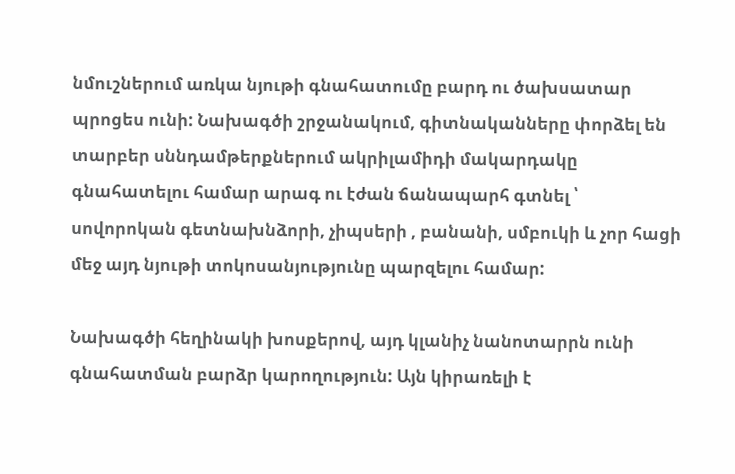նմուշներում առկա նյութի գնահատումը բարդ ու ծախսատար պրոցես ունի: Նախագծի շրջանակում, գիտնականները փորձել են տարբեր սննդամթերքներում ակրիլամիդի մակարդակը գնահատելու համար արագ ու էժան ճանապարհ գտնել ՝ սովորոկան գետնախնձորի, չիպսերի , բանանի, սմբուկի և չոր հացի մեջ այդ նյութի տոկոսանյությունը պարզելու համար:

Նախագծի հեղինակի խոսքերով, այդ կլանիչ նանոտարրն ունի գնահատման բարձր կարողություն: Այն կիրառելի է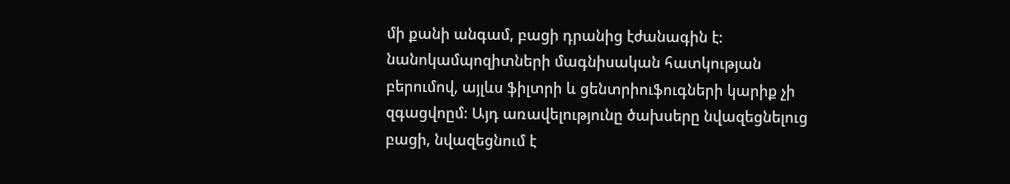մի քանի անգամ, բացի դրանից էժանագին է: նանոկամպոզիտների մագնիսական հատկության բերումով, այլևս ֆիլտրի և ցենտրիուֆուգների կարիք չի զգացվոըմ: Այդ առավելությունը ծախսերը նվազեցնելուց բացի, նվազեցնում է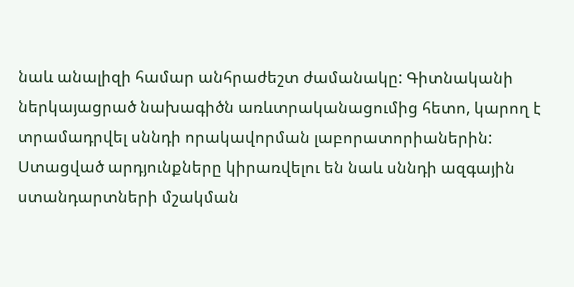նաև անալիզի համար անհրաժեշտ ժամանակը: Գիտնականի ներկայացրած նախագիծն առևտրականացումից հետո, կարող է տրամադրվել սննդի որակավորման լաբորատորիաներին: Ստացված արդյունքները կիրառվելու են նաև սննդի ազգային ստանդարտների մշակման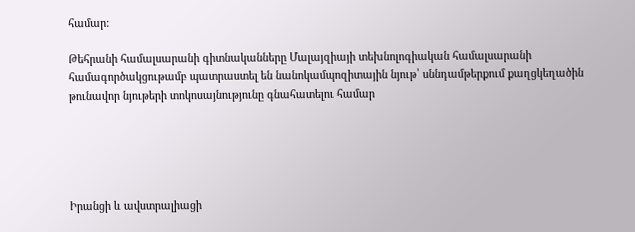համար:

Թեհրանի համալսարանի գիտնականները Մալայզիայի տեխնոլոգիական համալսարանի համագործակցութամբ պատրաստել են նանոկամպոզիտային նյութ՝ սննդամթերքում քաղցկեղածին թունավոր նյութերի տոկոսայնությունը գնահատելու համար





Իրանցի և ավստրալիացի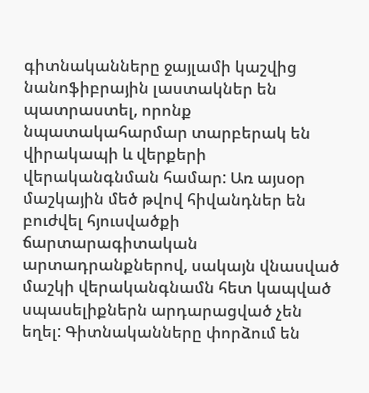գիտնականները ջայլամի կաշվից նանոֆիբրային լաստակներ են պատրաստել, որոնք նպատակահարմար տարբերակ են վիրակապի և վերքերի վերականգնման համար: Առ այսօր մաշկային մեծ թվով հիվանդներ են բուժվել հյուսվածքի ճարտարագիտական արտադրանքներով, սակայն վնասված մաշկի վերականգնամն հետ կապված սպասելիքներն արդարացված չեն եղել: Գիտնականները փորձում են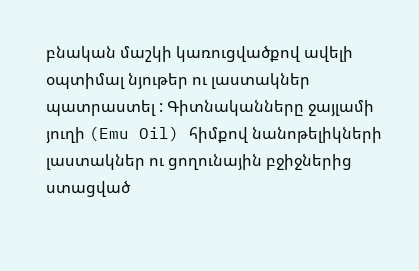բնական մաշկի կառուցվածքով ավելի օպտիմալ նյութեր ու լաստակներ պատրաստել : Գիտնականները ջայլամի յուղի (Emu Oil) հիմքով նանոթելիկների լաստակներ ու ցողունային բջիջներից ստացված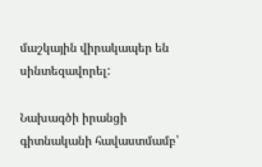մաշկային վիրակապեր են սինտեզավորել:

Նախագծի իրանցի գիտնականի հավաստմամբ՝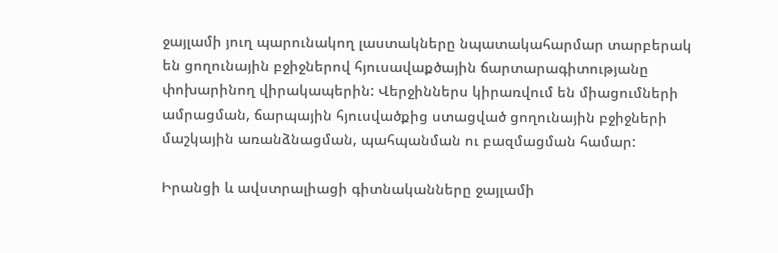ջայլամի յուղ պարունակող լաստակները նպատակահարմար տարբերակ են ցողունային բջիջներով հյուսավաքծային ճարտարագիտությանը փոխարինող վիրակապերին: Վերջիններս կիրառվում են միացումների ամրացման, ճարպային հյուսվածքից ստացված ցողունային բջիջների մաշկային առանձնացման, պահպանման ու բազմացման համար:

Իրանցի և ավստրալիացի գիտնականները ջայլամի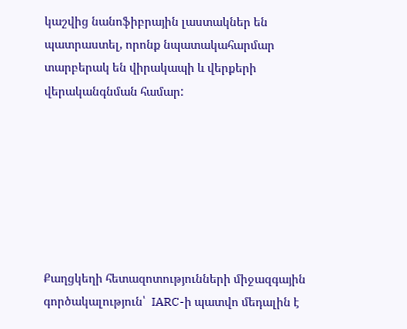կաշվից նանոֆիբրային լաստակներ են պատրաստել, որոնք նպատակահարմար տարբերակ են վիրակապի և վերքերի վերականգնման համար:







Քաղցկեղի հետազոտությունների միջազգային գործակալություն՝  IARC-ի պատվո մեդալին է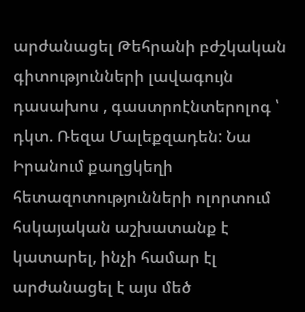արժանացել Թեհրանի բժշկական գիտությունների լավագույն դասախոս , գաստրոէնտերոլոգ ՝ դկտ. Ռեզա Մալեքզադեն: Նա Իրանում քաղցկեղի հետազոտությունների ոլորտում հսկայական աշխատանք է կատարել, ինչի համար էլ արժանացել է այս մեծ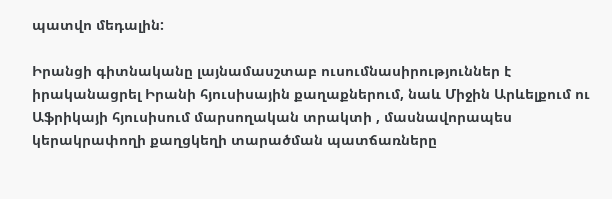պատվո մեդալին:

Իրանցի գիտնականը լայնամասշտաբ ուսումնասիրություններ է իրականացրել Իրանի հյուսիսային քաղաքներում, նաև Միջին Արևելքում ու Աֆրիկայի հյուսիսում մարսողական տրակտի , մասնավորապես կերակրափողի քաղցկեղի տարածման պատճառները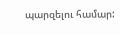պարզելու համար: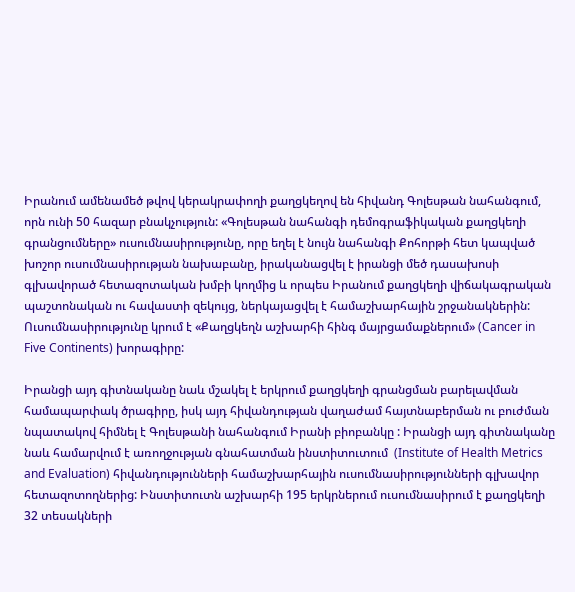Իրանում ամենամեծ թվով կերակրափողի քաղցկեղով են հիվանդ Գոլեսթան նահանգում, որն ունի 50 հազար բնակչություն: «Գոլեսթան նահանգի դեմոգրաֆիկական քաղցկեղի գրանցումները» ուսումնասիրությունը, որը եղել է նույն նահանգի Քոհորթի հետ կապված խոշոր ուսումնասիրության նախաբանը, իրականացվել է իրանցի մեծ դասախոսի գլխավորած հետազոտական խմբի կողմից և որպես Իրանում քաղցկեղի վիճակագրական պաշտոնական ու հավաստի զեկույց, ներկայացվել է համաշխարհային շրջանակներին: Ուսումնասիրությունը կրում է «Քաղցկեղն աշխարհի հինգ մայրցամաքներում» (Cancer in Five Continents) խորագիրը:

Իրանցի այդ գիտնականը նաև մշակել է երկրում քաղցկեղի գրանցման բարելավման համապարփակ ծրագիրը, իսկ այդ հիվանդության վաղաժամ հայտնաբերման ու բուժման նպատակով հիմնել է Գոլեսթանի նահանգում Իրանի բիոբանկը : Իրանցի այդ գիտնականը նաև համարվում է առողջության գնահատման ինստիտուտում  (Institute of Health Metrics and Evaluation) հիվանդությունների համաշխարհային ուսումնասիրությունների գլխավոր հետազոտողներից: Ինստիտուտն աշխարհի 195 երկրներում ուսումնասիրում է քաղցկեղի 32 տեսակների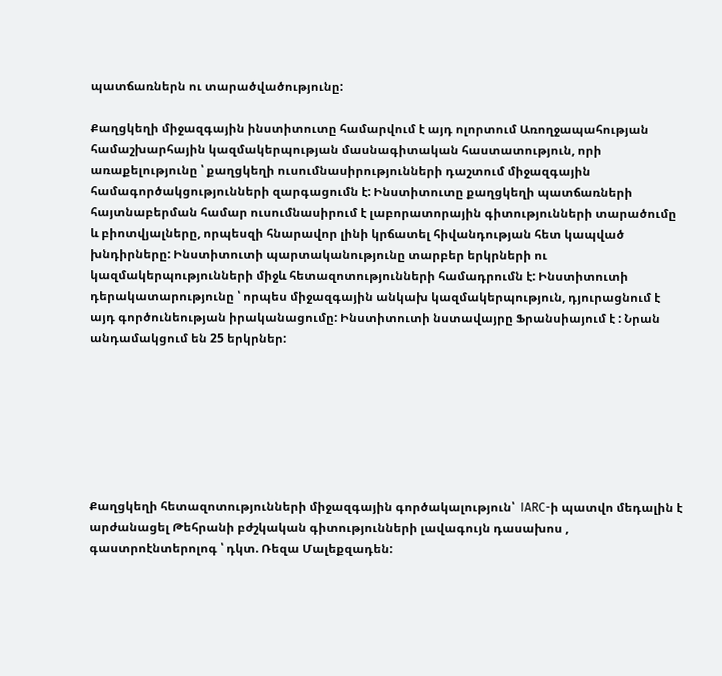պատճառներն ու տարածվածությունը:

Քաղցկեղի միջազգային ինստիտուտը համարվում է այդ ոլորտում Առողջապահության համաշխարհային կազմակերպության մասնագիտական հաստատություն, որի առաքելությունը ՝ քաղցկեղի ուսումնասիրությունների դաշտում միջազգային համագործակցությունների զարգացումն է: Ինստիտուտը քաղցկեղի պատճառների հայտնաբերման համար ուսումնասիրում է լաբորատորային գիտությունների տարածումը և բիոտվյալները, որպեսզի հնարավոր լինի կրճատել հիվանդության հետ կապված խնդիրները: Ինստիտուտի պարտականությունը տարբեր երկրների ու կազմակերպությունների միջև հետազոտությունների համադրումն է: Ինստիտուտի դերակատարությունը ՝ որպես միջազգային անկախ կազմակերպություն, դյուրացնում է այդ գործունեության իրականացումը: Ինստիտուտի նստավայրը Ֆրանսիայում է : Նրան անդամակցում են 25 երկրներ:







Քաղցկեղի հետազոտությունների միջազգային գործակալություն՝  IARC-ի պատվո մեդալին է արժանացել Թեհրանի բժշկական գիտությունների լավագույն դասախոս , գաստրոէնտերոլոգ ՝ դկտ. Ռեզա Մալեքզադեն: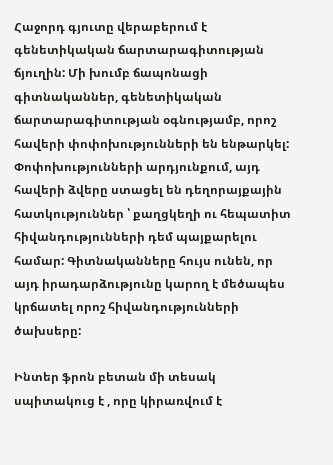Հաջորդ գյուտը վերաբերում է գենետիկական ճարտարագիտության ճյուղին: Մի խումբ ճապոնացի գիտնականներ, գենետիկական ճարտարագիտության օգնությամբ, որոշ հավերի փոփոխությունների են ենթարկել: Փոփոխությունների արդյունքում, այդ հավերի ձվերը ստացել են դեղորայքային հատկություններ ՝ քաղցկեղի ու հեպատիտ հիվանդությունների դեմ պայքարելու համար: Գիտնականները հույս ունեն, որ այդ իրադարձությունը կարող է մեծապես կրճատել որոշ հիվանդությունների ծախսերը:

Ինտեր ֆրոն բետան մի տեսակ սպիտակուց է , որը կիրառվում է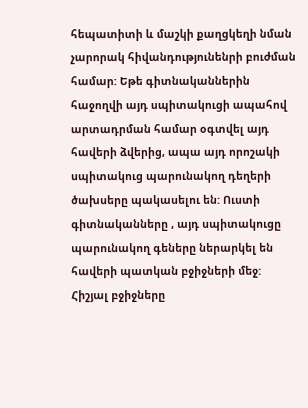հեպատիտի և մաշկի քաղցկեղի նման չարորակ հիվանդությունենրի բուժման համար: Եթե գիտնականներին հաջողվի այդ սպիտակուցի ապահով արտադրման համար օգտվել այդ հավերի ձվերից, ապա այդ որոշակի սպիտակուց պարունակող դեղերի ծախսերը պակասելու են: Ուստի գիտնականները , այդ սպիտակուցը պարունակող գեները ներարկել են հավերի պատկան բջիջների մեջ: Հիշյալ բջիջները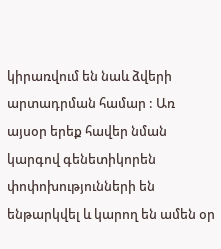կիրառվում են նաև ձվերի արտադրման համար : Առ այսօր երեք հավեր նման կարգով գենետիկորեն փոփոխությունների են ենթարկվել և կարող են ամեն օր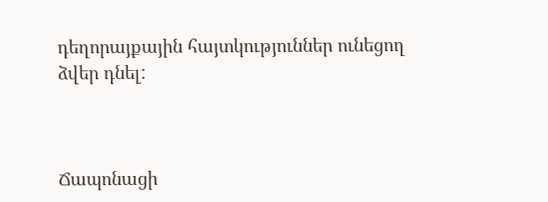դեղորայքային հայտկություններ ունեցող ձվեր դնել:



Ճապոնացի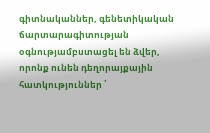գիտնականներ, գենետիկական ճարտարագիտության օգնությամբստացել են ձվեր, որոնք ունեն դեղորայքային հատկություններ ՝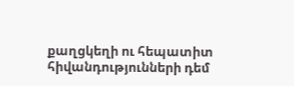քաղցկեղի ու հեպատիտ հիվանդությունների դեմ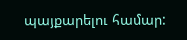պայքարելու համար: